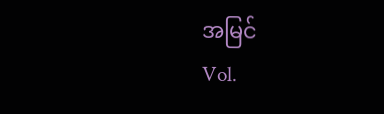အမြင်
Vol.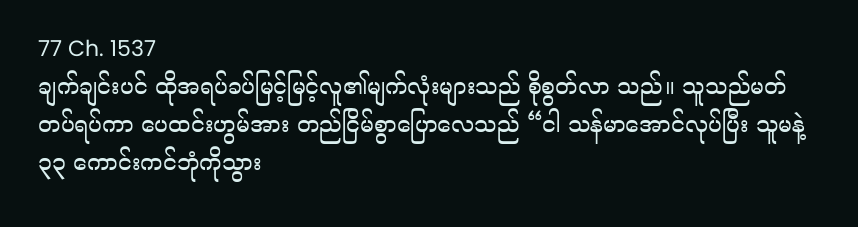77 Ch. 1537
ချက်ချင်းပင် ထိုအရပ်ခပ်မြင့်မြင့်လူ၏မျက်လုံးများသည် စိုစွတ်လာ သည်။ သူသည်မတ်တပ်ရပ်ကာ ပေထင်းဟွမ်အား တည်ငြိမ်စွာပြောလေသည် “ငါ သန်မာအောင်လုပ်ပြီး သူမနဲ့ ၃၃ ကောင်းကင်ဘုံကိုသွား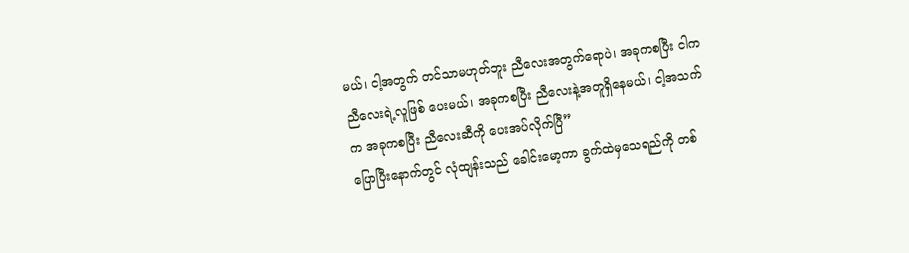မယ်၊ ငါ့အတွက် တင်သာမဟုတ်ဘူး ညီလေးအတွက်ရောပဲ၊ အခုကစပြီး ငါက ညီလေးရဲ့လူဖြစ် ပေးမယ်၊ အခုကစပြီး ညီလေးနဲ့အတူရှိနေမယ်၊ ငါ့အသက်က အခုကစပြီး ညီလေးဆီကို ပေးအပ်လိုက်ပြီ”
ပြောပြီးနောက်တွင် လုံထျန်းသည် ခေါင်းမော့ကာ ခွက်ထဲမှသေရည်ကို တစ်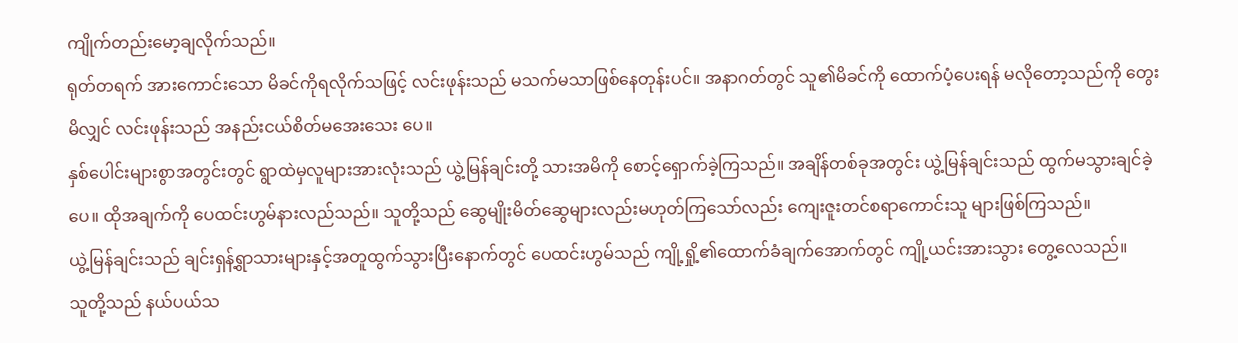ကျိုက်တည်းမော့ချလိုက်သည်။
ရုတ်တရက် အားကောင်းသော မိခင်ကိုရလိုက်သဖြင့် လင်းဖုန်းသည် မသက်မသာဖြစ်နေတုန်းပင်။ အနာဂတ်တွင် သူ၏မိခင်ကို ထောက်ပံ့ပေးရန် မလိုတော့သည်ကို တွေးမိလျှင် လင်းဖုန်းသည် အနည်းငယ်စိတ်မအေးသေး ပေ။
နှစ်ပေါင်းများစွာအတွင်းတွင် ရွာထဲမှလူများအားလုံးသည် ယွဲ့မြန်ချင်းတို့ သားအမိကို စောင့်ရှောက်ခဲ့ကြသည်။ အချိန်တစ်ခုအတွင်း ယွဲ့မြန်ချင်းသည် ထွက်မသွားချင်ခဲ့ပေ။ ထိုအချက်ကို ပေထင်းဟွမ်နားလည်သည်။ သူတို့သည် ဆွေမျိုးမိတ်ဆွေများလည်းမဟုတ်ကြသော်လည်း ကျေးဇူးတင်စရာကောင်းသူ များဖြစ်ကြသည်။
ယွဲ့မြန်ချင်းသည် ချင်းရှန့်ရွာသားများနှင့်အတူထွက်သွားပြီးနောက်တွင် ပေထင်းဟွမ်သည် ကျို့ရှို့၏ထောက်ခံချက်အောက်တွင် ကျို့ယင်းအားသွား တွေ့လေသည်။
သူတို့သည် နယ်ပယ်သ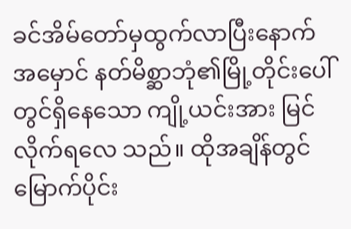ခင်အိမ်တော်မှထွက်လာပြီးနောက် အမှောင် နတ်မိစ္ဆာဘုံ၏မြို့တိုင်းပေါ်တွင်ရှိနေသော ကျို့ယင်းအား မြင်လိုက်ရလေ သည်။ ထိုအချိန်တွင် မြောက်ပိုင်း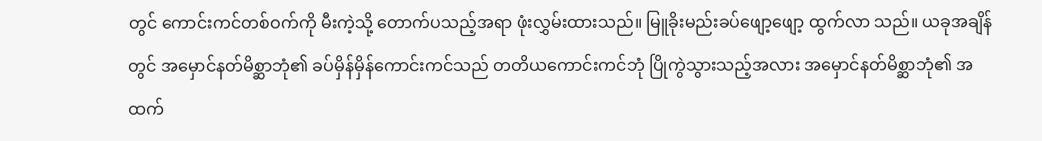တွင် ကောင်းကင်တစ်ဝက်ကို မီးကဲ့သို့ တောက်ပသည့်အရာ ဖုံးလွှမ်းထားသည်။ မြူခိုးမည်းခပ်ဖျော့ဖျော့ ထွက်လာ သည်။ ယခုအချိန်တွင် အမှောင်နတ်မိစ္ဆာဘုံ၏ ခပ်မှိန်မှိန်ကောင်းကင်သည် တတိယကောင်းကင်ဘုံ ပြိုကွဲသွားသည့်အလား အမှောင်နတ်မိစ္ဆာဘုံ၏ အထက်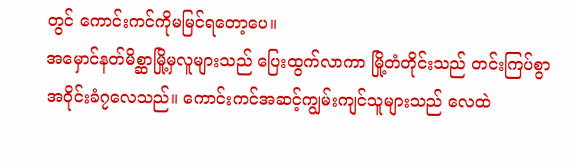တွင် ကောင်းကင်ကိုမမြင်ရတော့ပေ။
အမှောင်နတ်မိစ္ဆာမြို့မှလူများသည် ပြေးထွက်လာကာ မြို့တံတိုင်းသည် တင်းကြပ်စွာ အဝိုင်းခံ၇လေသည်။ ကောင်းကင်အဆင့်ကျွမ်းကျင်သူများသည် လေထဲ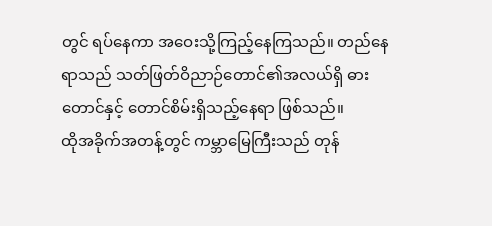တွင် ရပ်နေကာ အဝေးသို့ကြည့်နေကြသည်။ တည်နေရာသည် သတ်ဖြတ်ဝိညာဉ်တောင်၏အလယ်ရှိ ဓားတောင်နှင့် တောင်စိမ်းရှိသည့်နေရာ ဖြစ်သည်။
ထိုအခိုက်အတန့်တွင် ကမ္ဘာမြေကြီးသည် တုန်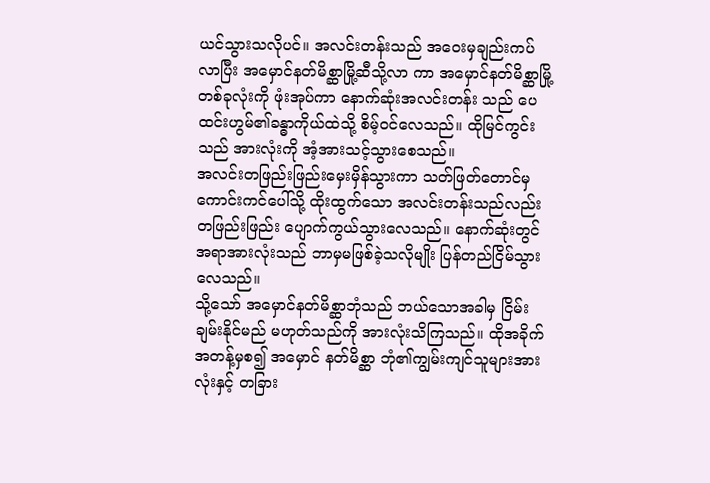ယင်သွားသလိုပင်။ အလင်းတန်းသည် အဝေးမှချည်းကပ်လာပြီး အမှောင်နတ်မိစ္ဆာမြို့ဆီသို့လာ ကာ အမှောင်နတ်မိစ္ဆာမြို့တစ်ခုလုံးကို ဖုံးအုပ်ကာ နောက်ဆုံးအလင်းတန်း သည် ပေထင်းဟွမ်၏ခန္ဓာကိုယ်ထဲသို့ စိမ့်ဝင်လေသည်။ ထိုမြင်ကွင်းသည် အားလုံးကို အံ့အားသင့်သွားစေသည်။
အလင်းတဖြည်းဖြည်းမှေးမှိန်သွားကာ သတ်ဖြတ်တောင်မှ ကောင်းကင်ပေါ်သို့ ထိုးထွက်သော အလင်းတန်းသည်လည်း တဖြည်းဖြည်း ပျောက်ကွယ်သွားလေသည်။ နောက်ဆုံးတွင် အရာအားလုံးသည် ဘာမှမဖြစ်ခဲ့သလိုမျိုး ပြန်တည်ငြိမ်သွားလေသည်။
သို့သော် အမှောင်နတ်မိစ္ဆာဘုံသည် ဘယ်သောအခါမှ ငြိမ်းချမ်းနိုင်မည် မဟုတ်သည်ကို အားလုံးသိကြသည်။ ထိုအခိုက်အတန့်မှစ၍ အမှောင် နတ်မိစ္ဆာ ဘုံ၏ကျွမ်းကျင်သူများအားလုံးနှင့် တခြား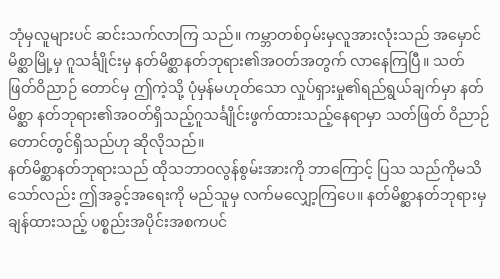ဘုံမှလူများပင် ဆင်းသက်လာကြ သည်။ ကမ္ဘာတစ်ဝှမ်းမှလူအားလုံးသည် အမှောင်မိစ္ဆာမြို့မှ ဂူသင်္ချိုင်းမှ နတ်မိစ္ဆာနတ်ဘုရား၏အဝတ်အတွက် လာနေကြပြီ။ သတ်ဖြတ်ဝိညာဉ် တောင်မှ ဤကဲ့သို့ ပုံမှန်မဟုတ်သော လှုပ်ရှားမှု၏ရည်ရွယ်ချက်မှာ နတ်မိစ္ဆာ နတ်ဘုရား၏အဝတ်ရှိသည့်ဂူသင်္ချိုင်းဖွက်ထားသည့်နေရာမှာ သတ်ဖြတ် ဝိညာဉ်တောင်တွင်ရှိသည်ဟု ဆိုလိုသည်။
နတ်မိစ္ဆာနတ်ဘုရားသည် ထိုသဘာဝလွန်စွမ်းအားကို ဘာကြောင့် ပြသ သည်ကိုမသိသော်လည်း ဤအခွင့်အရေးကို မည်သူမှ လက်မလျှော့ကြပေ။ နတ်မိစ္ဆာနတ်ဘုရားမှချန်ထားသည့် ပစ္စည်းအပိုင်းအစကပင်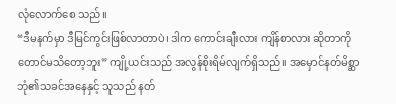လုံလောက်စေ သည်။
“ဒီမနက်မှာ ဒီမြင်ကွင်းဖြစ်လာတာပဲ၊ ဒါက ကောင်းချီးလား ကျိန်စာလား ဆိုတာကိုတောင်မသိတော့ဘူး” ကျို့ယင်းသည် အလွန်စိုးရိမ်လျက်ရှိသည်။ အမှောင်နတ်မိစ္ဆာဘုံ၏သခင်အနေနှင့် သူသည် နတ်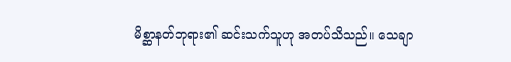မိစ္ဆာနတ်ဘုရား၏ ဆင်းသက်သူဟု အတပ်သိသည်။ သေချာ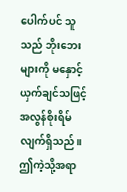ပေါက်ပင် သူသည် ဘိုးဘေးများကို မနှောင့်ယှက်ချင်သဖြင့် အလွန်စိုးရိမ်လျက်ရှိသည်။ ဤကဲ့သို့အရာ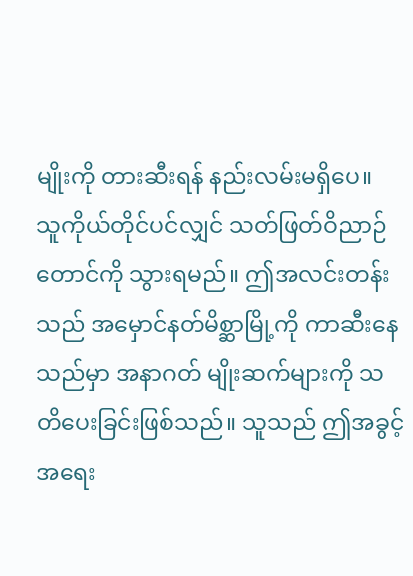မျိုးကို တားဆီးရန် နည်းလမ်းမရှိပေ။
သူကိုယ်တိုင်ပင်လျှင် သတ်ဖြတ်ဝိညာဉ်တောင်ကို သွားရမည်။ ဤအလင်းတန်းသည် အမှောင်နတ်မိစ္ဆာမြို့ကို ကာဆီးနေသည်မှာ အနာဂတ် မျိုးဆက်များကို သတိပေးခြင်းဖြစ်သည်။ သူသည် ဤအခွင့်အရေး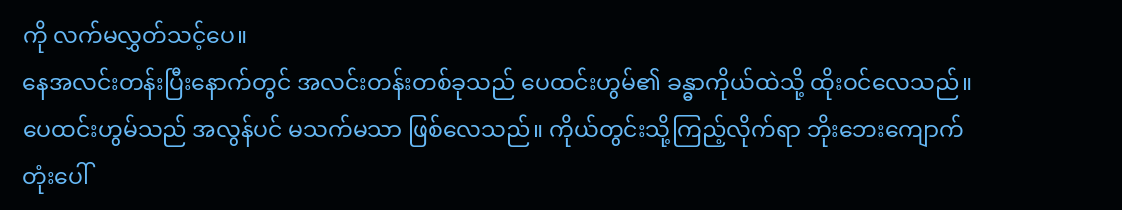ကို လက်မလွှတ်သင့်ပေ။
နေအလင်းတန်းပြီးနောက်တွင် အလင်းတန်းတစ်ခုသည် ပေထင်းဟွမ်၏ ခန္ဓာကိုယ်ထဲသို့ ထိုးဝင်လေသည်။ ပေထင်းဟွမ်သည် အလွန်ပင် မသက်မသာ ဖြစ်လေသည်။ ကိုယ်တွင်းသို့ကြည့်လိုက်ရာ ဘိုးဘေးကျောက်တုံးပေါ်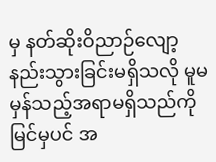မှ နတ်ဆိုးဝိညာဉ်လျော့နည်းသွားခြင်းမရှိသလို မူမမှန်သည့်အရာမရှိသည်ကို မြင်မှပင် အ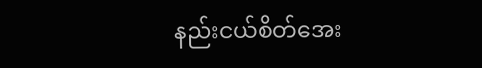နည်းငယ်စိတ်အေး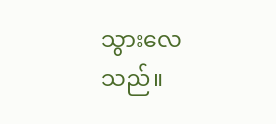သွားလေသည်။